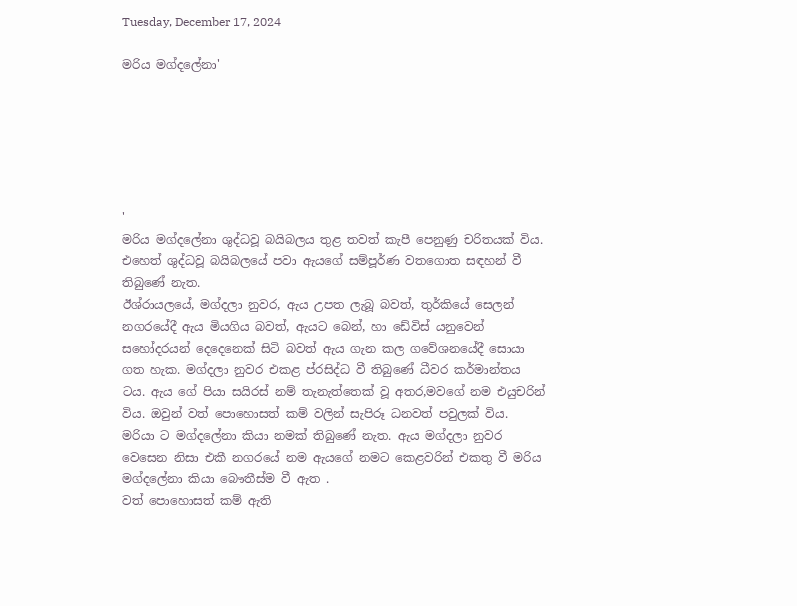Tuesday, December 17, 2024

මරිය මග්දලේනා'






'
මරිය මග්දලේනා ශුද්ධවූ බයිබලය තුළ තවත් කැපී පෙනුණු චරිතයක් විය. එහෙත් ශුද්ධවූ බයිබලයේ පවා ඇයගේ සම්පූර්ණ වතගොත සඳහන් වී තිබුණේ නැත.
ඊශ්රායලයේ, මග්දලා නුවර, ඇය උපත ලැබූ බවත්, තුර්කියේ සෙලන් නගරයේදී ඇය මියගිය බවත්, ඇයට බෙන්, හා ඩේවිස් යනුවෙන් සහෝදරයන් දෙදෙනෙක් සිටි බවත් ඇය ගැන කල ගවේශනයේදී සොයා ගත හැක. මග්දලා නුවර එකළ ප්රසිද්ධ වී තිබුණේ ධීවර කර්මාන්තය ටය. ඇය ගේ පියා සයිරස් නම් තැනැත්තෙක් වූ අතර,මවගේ නම එයුචරින් විය. ඔවුන් වත් පොහොසත් කම් වලින් සැපිරූ ධනවත් පවුලක් විය.
මරියා ට මග්දලේනා කියා නමක් තිබුණේ නැත. ඇය මග්දලා නුවර වෙසෙන නිසා එකී නගරයේ නම ඇයගේ නමට කෙළවරින් එකතු වී මරිය මග්දලේනා කියා බෞතීස්ම වී ඇත .
වත් පොහොසත් කම් ඇති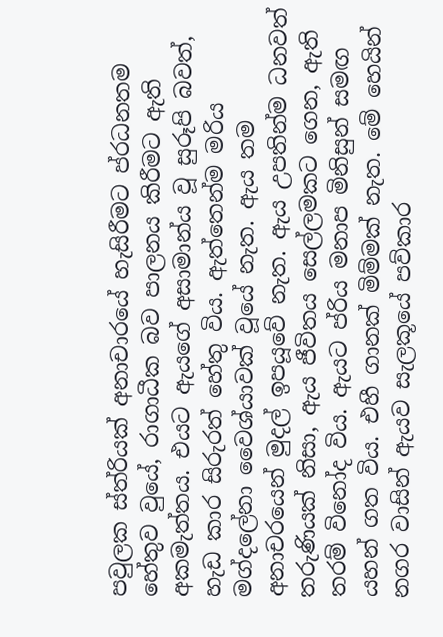පවුලක ස්ත්රියක් අනාචාරයේ හැසිරීමට ප්රධනතම හේතුව වුයේ, රාගාධීක බව පාලනය කිරීමට ඇති අකමැත්තය. එයට ඇයගේ අසාමාන්ය වූ සුරූපි බවත්, හැඩ කාර සිරුරත් හේතු විය. ඇත්තෙන්ම මරිය මග්දලේනා වෛශ්යාවක් වූයේ නැත. ඇය තම අනාචරයෙන් මුදල් ඉපයූවේ නැත. ඇය උපතින්ම ධනවත් තරුණියක් නිසා, ඇය ජීවිතය සෙල්ලමකට ගෙන, ඇති තරම් විනෝද විය. ඇයට ප්රිය මනාප මිනිසුන් සමඟ යහන් ගත විය. එහී ගානක් මිම්මක් නැත. මේ හෙයින් නගර වාසින් ඇයව සැලකූයේ පව්කාර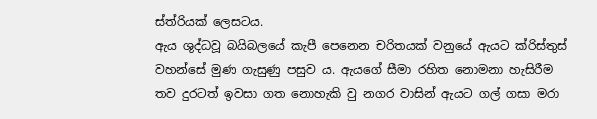ස්ත්රියක් ලෙසටය.
ඇය ශුද්ධවූ බයිබලයේ කැපී පෙනෙන චරිතයක් වනුයේ ඇයට ක්රිස්තුස් වහන්සේ මුණ ගැසුණු පසුව ය. ඇයගේ සීමා රහිත නොමනා හැසිරීම තව දුරටත් ඉවසා ගත නොහැකි වු නගර වාසින් ඇයට ගල් ගසා මරා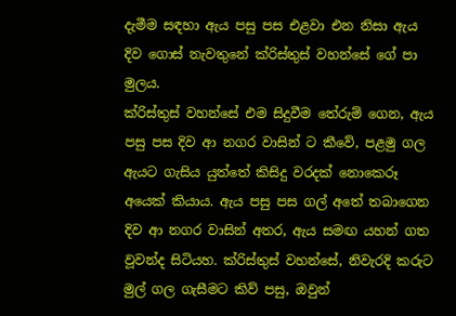දැමීම සඳහා ඇය පසු පස එළවා එන නිසා ඇය දිව ගොස් නැවතුනේ ක්රිස්තුස් වහන්සේ ගේ පා මුලය.
ක්රිස්තුස් වහන්සේ එම සිදුවීම තේරුම් ගෙන, ඇය පසු පස දිව ආ නගර වාසින් ට කීවේ, පළමු ගල ඇයට ගැසිය යුත්තේ කිසිදු වරදක් නොකෙරූ අයෙක් කියාය. ඇය පසු පස ගල් අතේ තබාගෙන දිව ආ නගර වාසින් අතර, ඇය සමඟ යහන් ගත වූවන්ද සිටියහ. ක්රිස්තුස් වහන්සේ, නිවැරදි කරුට මුල් ගල ගැසීමට කිව් පසු, ඔවුන්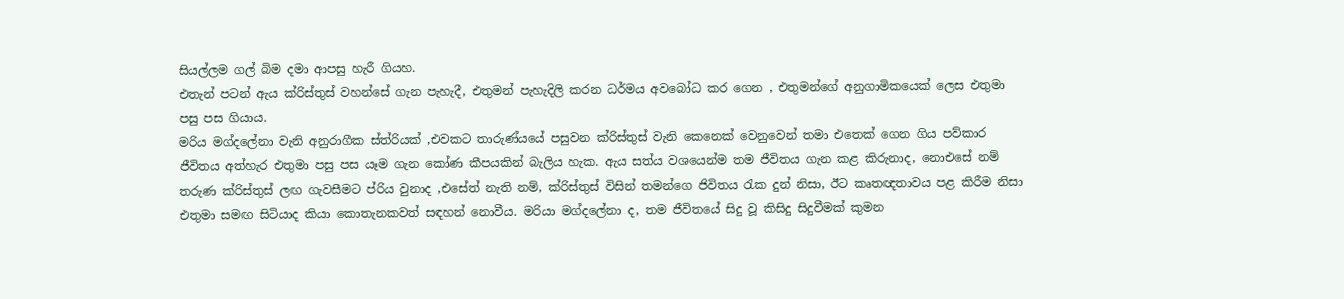සියල්ලම ගල් බිම දමා ආපසු හැරී ගියහ.
එතැන් පටන් ඇය ක්රිස්තුස් වහන්සේ ගැන පැහැදී, එතුමන් පැහැදිලි කරන ධර්මය අවබෝධ කර ගෙන , එතුමන්ගේ අනුගාමිකයෙක් ලෙස එතුමා පසු පස ගියාය.
මරිය මග්දලේනා වැනි අනුරාගීක ස්ත්රියක් ,එවකට තාරුණ්යයේ පසුවන ක්රිස්තුස් වැනි කෙනෙක් වෙනුවෙන් තමා එතෙක් ගෙන ගිය පව්කාර ජීවිතය අත්හැර එතුමා පසු පස යෑම ගැන කෝණ කීපයකින් බැලිය හැක. ඇය සත්ය වශයෙන්ම තම ජීවිතය ගැන කළ කිරුනාද, නොඑසේ නම් තරුණ ක්රිස්තුස් ලඟ ගැවසීමට ප්රිය වුනාද ,එසේත් නැති නම්, ක්රිස්තුස් විසින් තමන්ගෙ ජිවිතය රැක දුන් නිසා, ඊට කෘතඥතාවය පළ කිරීම නිසා එතුමා සමඟ සිටියාද කියා කොතැනකවත් සඳහන් නොවීය. මරියා මග්දලේනා ද, තම ජීවිතයේ සිදු වූ කිසිදු සිදුවීමක් කුමන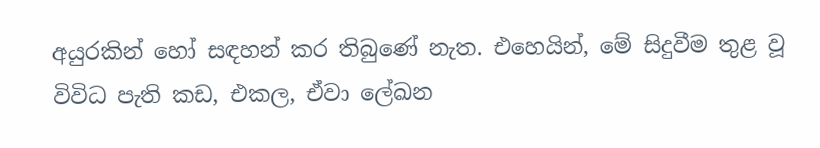අයුරකින් හෝ සඳහන් කර තිබුණේ නැත. එහෙයින්, මේ සිදුවීම තුළ වූ විවිධ පැති කඩ, එකල, ඒවා ලේඛන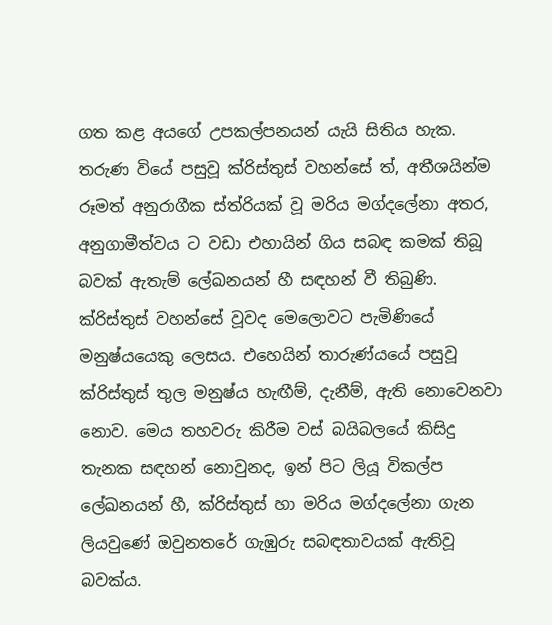ගත කළ අයගේ උපකල්පනයන් යැයි සිතිය හැක.
තරුණ වියේ පසුවූ ක්රිස්තුස් වහන්සේ ත්, අතීශයින්ම රූමත් අනුරාගීක ස්ත්රියක් වූ මරිය මග්දලේනා අතර, අනුගාමීත්වය ට වඩා එහායින් ගිය සබඳ කමක් තිබූ බවක් ඇතැම් ලේඛනයන් හී සඳහන් වී තිබුණි. ක්රිස්තුස් වහන්සේ වූවද මෙලොවට පැමිණියේ මනුෂ්යයෙකු ලෙසය. එහෙයින් තාරුණ්යයේ පසුවූ ක්රිස්තුස් තුල මනුෂ්ය හැඟීම්, දැනීම්, ඇති නොවෙනවා නොව. මෙය තහවරු කිරීම වස් බයිබලයේ කිසිදු තැනක සඳහන් නොවුනද, ඉන් පිට ලියූ විකල්ප ලේඛනයන් හී, ක්රිස්තුස් හා මරිය මග්දලේනා ගැන ලියවුණේ ඔවුනතරේ ගැඹුරු සබඳතාවයක් ඇතිවූ බවක්ය.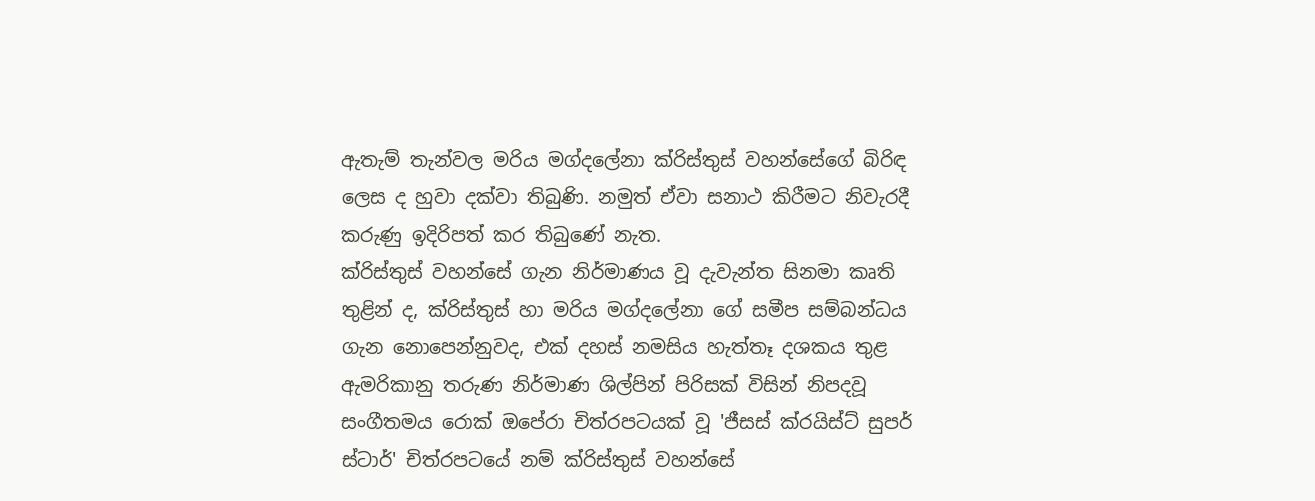ඇතැම් තැන්වල මරිය මග්දලේනා ක්රිස්තුස් වහන්සේගේ බිරිඳ ලෙස ද හුවා දක්වා තිබුණි. නමුත් ඒවා සනාථ කිරීමට නිවැරදී කරුණු ඉදිරිපත් කර තිබුණේ නැත.
ක්රිස්තුස් වහන්සේ ගැන නිර්මාණය වූ දැවැන්ත සිනමා කෘති තුළින් ද, ක්රිස්තුස් හා මරිය මග්දලේනා ගේ සමීප සම්බන්ධය ගැන නොපෙන්නුවද, එක් දහස් නමසිය හැත්තෑ දශකය තුළ ඇමරිකානු තරුණ නිර්මාණ ශිල්පින් පිරිසක් විසින් නිපදවූ සංගීතමය රොක් ඔපේරා චිත්රපටයක් වූ 'ජීසස් ක්රයිස්ට් සුපර් ස්ටාර්' චිත්රපටයේ නම් ක්රිස්තුස් වහන්සේ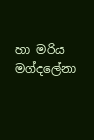හා මරිය මග්දලේනා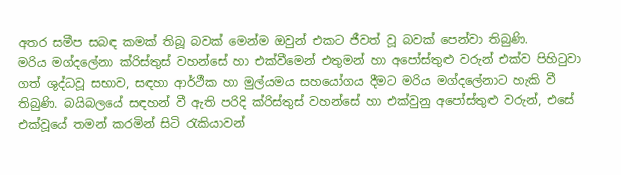අතර සමීප සබඳ කමක් තිබූ බවක් මෙන්ම ඔවුන් එකට ජීවත් වූ බවක් පෙන්වා තිබුණි.
මරිය මග්දලේනා ක්රිස්තුස් වහන්සේ හා එක්වීමෙන් එතුමන් හා අපෝස්තුළු වරුන් එක්ව පිහිටුවා ගත් ශුද්ධවූ සභාව, සඳහා ආර්ථීක හා මුල්යමය සහයෝගය දීමට මරිය මග්දලේනාට හැකි වී තිබුණි. බයිබලයේ සඳහන් වී ඇති පරිදි ක්රිස්තුස් වහන්සේ හා එක්වුනු අපෝස්තුළු වරුන්, එසේ එක්වූයේ තමන් කරමින් සිටි රැකියාවන්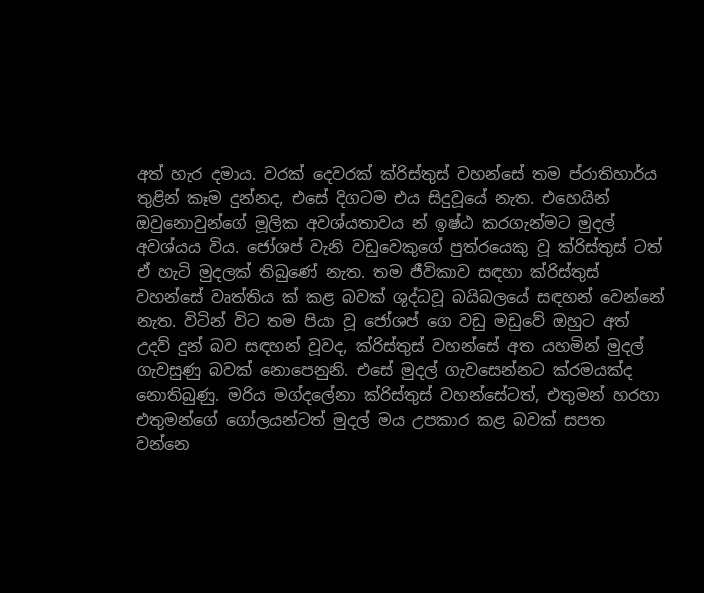අත් හැර දමාය. වරක් දෙවරක් ක්රිස්තුස් වහන්සේ තම ප්රාතිහාර්ය තුළින් කෑම දුන්නද, එසේ දිගටම එය සිදුවූයේ නැත. එහෙයින් ඔවුනොවුන්ගේ මූලික අවශ්යතාවය න් ඉෂ්ඨ කරගැන්මට මුදල් අවශ්යය විය. ජෝශප් වැනි වඩුවෙකුගේ පුත්රයෙකු වූ ක්රිස්තුස් ටත් ඒ හැටි මුදලක් තිබුණේ නැත. තම ජීවිකාව සඳහා ක්රිස්තුස් වහන්සේ වෘත්තිය ක් කළ බවක් ශුද්ධවූ බයිබලයේ සඳහන් වෙන්නේ නැත. විටින් විට තම පියා වූ ජෝශප් ගෙ වඩු මඩුවේ ඔහුට අත් උදව් දුන් බව සඳහන් වූවද, ක්රිස්තුස් වහන්සේ අත යහමින් මුදල් ගැවසුණු බවක් නොපෙනුනි. එසේ මුදල් ගැවසෙන්නට ක්රමයක්ද නොතිබුණු. මරිය මග්දලේනා ක්රිස්තුස් වහන්සේටත්, එතුමන් හරහා එතුමන්ගේ ගෝලයන්ටත් මුදල් මය උපකාර කළ බවක් සපත වන්නෙ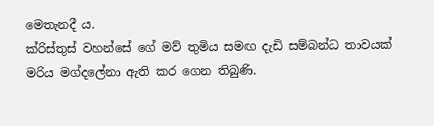මෙතැනදී ය.
ක්රිස්තුස් වහන්සේ ගේ මව් තුමිය සමඟ දැඩි සම්බන්ධ තාවයක් මරිය මග්දලේනා ඇති කර ගෙන තිබුණි.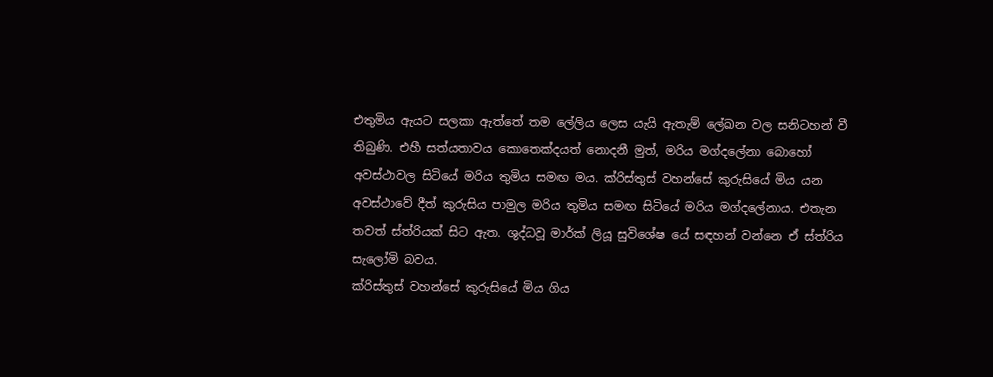එතුමිය ඇයට සලකා ඇත්තේ තම ලේලිය ලෙස යැයි ඇතැම් ලේඛන වල සනිටහන් වී තිබුණි. එහී සත්යතාවය කොතෙක්දයත් නොදනී මුත්, මරිය මග්දලේනා බොහෝ අවස්ථාවල සිටියේ මරිය තුමිය සමඟ මය. ක්රිස්තුස් වහන්සේ කුරුසියේ මිය යන අවස්ථාවේ දීත් කුරුසිය පාමුල මරිය තුමිය සමඟ සිටියේ මරිය මග්දලේනාය. එතැන තවත් ස්ත්රියක් සිට ඇත. ශුද්ධවූ මාර්ක් ලියූ සුවිශේෂ යේ සඳහන් වන්නෙ ඒ ස්ත්රිය සැලෝමි බවය.
ක්රිස්තුස් වහන්සේ කුරුසියේ මිය ගිය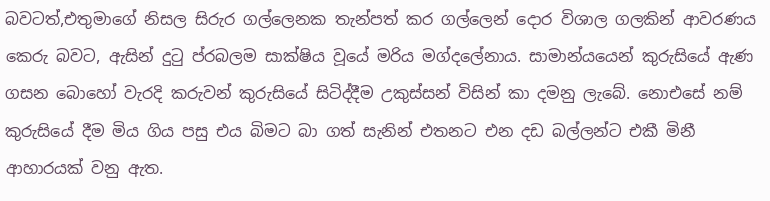බවටත්,එතුමාගේ නිසල සිරුර ගල්ලෙනක තැන්පත් කර ගල්ලෙන් දොර විශාල ගලකින් ආවරණය කෙරු බවට, ඇසින් දුටු ප්රබලම සාක්ෂිය වූයේ මරිය මග්දලේනාය. සාමාන්යයෙන් කුරුසියේ ඇණ ගසන බොහෝ වැරදි කරුවන් කුරුසියේ සිටිද්දීම උකුස්සන් විසින් කා දමනු ලැබේ. නොඑසේ නම් කුරුසියේ දීම මිය ගිය පසු එය බිමට බා ගත් සැනින් එතනට එන දඩ බල්ලන්ට එකී මිනී ආහාරයක් වනු ඇත.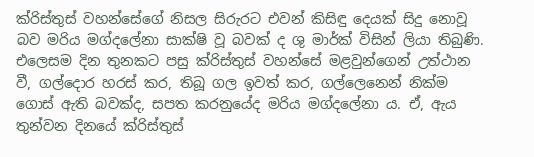ක්රිස්තුස් වහන්සේගේ නිසල සිරුරට එවන් කිසිඳු දෙයක් සිදු නොවූ බව මරිය මග්දලේනා සාක්ෂි වූ බවක් ද ශු මාර්ක් විසින් ලියා තිබුණි.
එලෙසම දින තුනකට පසු ක්රිස්තුස් වහන්සේ මළවුන්ගෙන් උත්ථාන වී, ගල්දොර හරස් කර, තිබූ ගල ඉවත් කර, ගල්ලෙනෙන් නික්ම ගොස් ඇති බවක්ද, සපත කරනුයේද මරිය මග්දලේනා ය. ඒ, ඇය තුන්වන දිනයේ ක්රිස්තුස්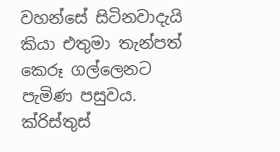වහන්සේ සිටිනවාදැයි කියා එතුමා තැන්පත් කෙරූ ගල්ලෙනට පැමිණ පසුවය.
ක්රිස්තුස්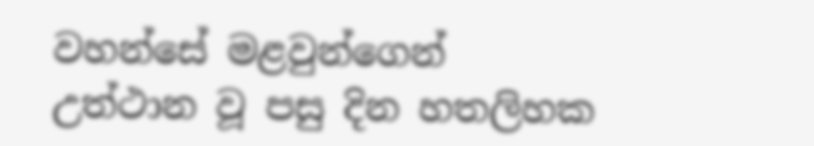වහන්සේ මළවුන්ගෙන් උත්ථාන වූ පසු දින හතලිහක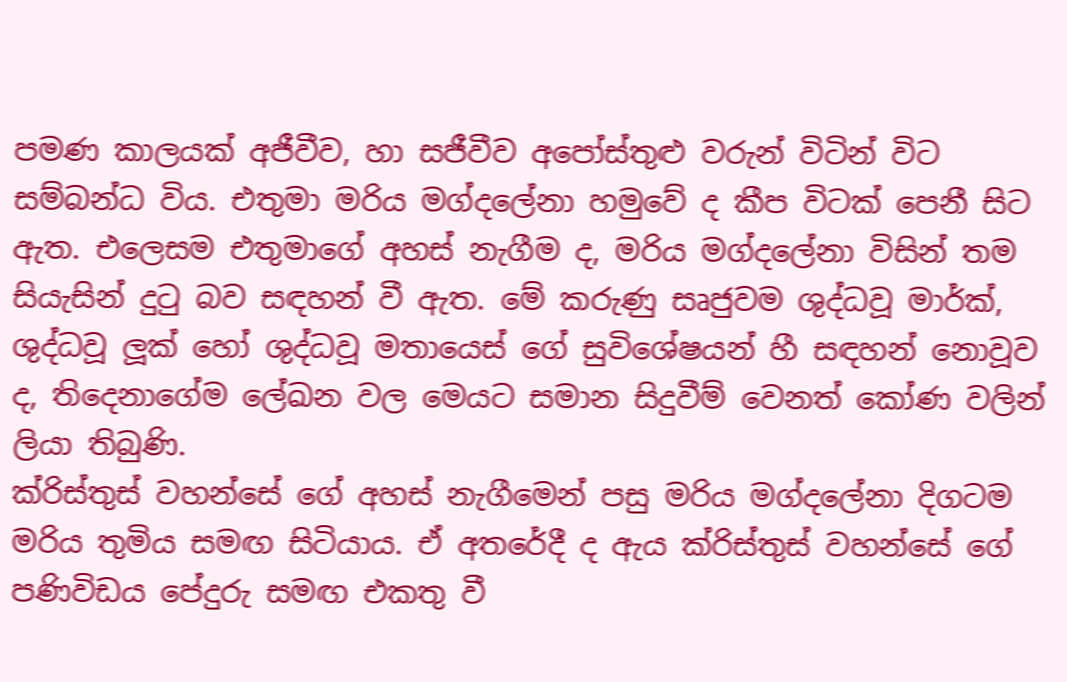පමණ කාලයක් අජීවීව, හා සජීවීව අපෝස්තුළු වරුන් විටින් විට සම්බන්ධ විය. එතුමා මරිය මග්දලේනා හමුවේ ද කීප විටක් පෙනී සිට ඇත. එලෙසම එතුමාගේ අහස් නැගීම ද, මරිය මග්දලේනා විසින් තම සියැසින් දුටු බව සඳහන් වී ඇත. මේ කරුණු සෘජුවම ශුද්ධවූ මාර්ක්, ශුද්ධවූ ලූක් හෝ ශුද්ධවූ මතායෙස් ගේ සුවිශේෂයන් හී සඳහන් නොවූව ද, තිදෙනාගේම ලේඛන වල මෙයට සමාන සිදුවීම් වෙනත් කෝණ වලින් ලියා තිබුණි.
ක්රිස්තුස් වහන්සේ ගේ අහස් නැගීමෙන් පසු මරිය මග්දලේනා දිගටම මරිය තුමිය සමඟ සිටියාය. ඒ අතරේදී ද ඇය ක්රිස්තුස් වහන්සේ ගේ පණිවිඩය පේදුරු සමඟ එකතු වී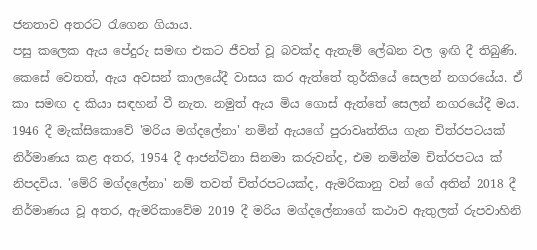ජනතාව අතරට රැගෙන ගියාය.
පසු කලෙක ඇය පේදුරු සමඟ එකට ජීවත් වූ බවක්ද ඇතැම් ලේඛන වල ඉඟි දී තිබුණි. කෙසේ වෙතත්, ඇය අවසන් කාලයේදී වාසය කර ඇත්තේ තුර්කියේ සෙලන් නගරයේය. ඒ කා සමඟ ද කියා සඳහන් වී නැත. නමුත් ඇය මිය ගොස් ඇත්තේ සෙලන් නගරයේදී මය.
1946 දී මැක්සිකොවේ 'මරිය මග්දලේනා' නමින් ඇයගේ පුරාවෘත්තිය ගැන චිත්රපටයක් නිර්මාණය කළ අතර, 1954 දී ආජන්ටිනා සිනමා කරුවන්ද, එම නමින්ම චිත්රපටය ක් නිපදවිය. 'මේරි මග්දලේනා' නම් තවත් චිත්රපටයක්ද, ඇමරිකානු වන් ගේ අතින් 2018 දී නිර්මාණය වූ අතර, ඇමරිකාවේම 2019 දී මරිය මග්දලේනාගේ කථාව ඇතුලත් රුපවාහිනි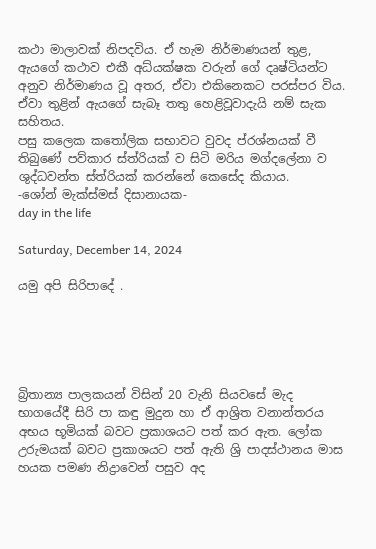කථා මාලාවක් නිපදවිය. ඒ හැම නිර්මාණයන් තුළ, ඇයගේ කථාව එකී අධ්යක්ෂක වරුන් ගේ දෘෂ්ටියන්ට අනුව නිර්මාණය වූ අතර, ඒවා එකිනෙකට පරස්පර විය. ඒවා තුළින් ඇයගේ සැබෑ තතු හෙළිවූවාදැයි නම් සැක සහිතය.
පසු කලෙක කතෝලික සභාවට වුවද ප්රශ්නයක් වී තිබුණේ පව්කාර ස්ත්රියක් ව සිටි මරිය මග්දලේනා ව ශුද්ධවන්ත ස්ත්රියක් කරන්නේ කෙසේද කියාය.
-ශෝන් මැක්ස්මස් දිසානායක-
day in the life

Saturday, December 14, 2024

යමු අපි සිරිපාදේ .





බ්‍රිතාන්‍ය පාලකයන් විසින් 20 වැනි සියවසේ මැද භාගයේදී සිරි පා කඳු මුදුන හා ඒ ආශ්‍රිත වනාන්තරය අභය භූමියක්‌ බවට ප්‍රකාශයට පත් කර ඇත. ලෝක උරුමයක් බවට ප්‍රකාශයට පත් ඇති ශ්‍රි පාදස්‌ථානය මාස හයක පමණ නිද්‍රාවෙන් පසුව අද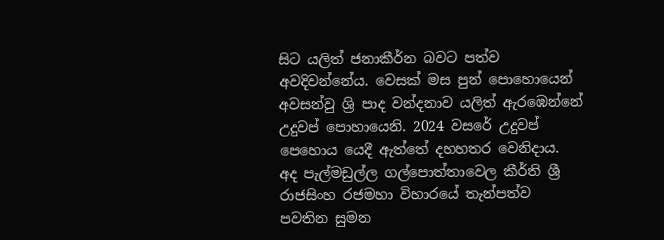සිට යලිත් ජනාකීර්න බවට පත්ව අවදිවන්නේය. වෙසක් මස පුන් පොහොයෙන් අවසන්වු ශ්‍රි පාද වන්දනාව යලිත් ඇරඹෙන්නේ උදුවප් පොහායෙනි. 2024 වසරේ උදුවප් පෙහොය යෙදී ඇත්තේ දහහතර වෙනිදාය. අද පැල්මඩුල්ල ගල්පොත්තාවෙල කීර්ති ශ්‍රී රාජසිංහ රජමහා විහාරයේ තැන්පත්ව පවතින සුමන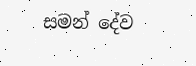සමන් දේව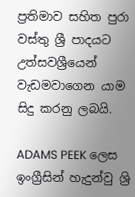ප්‍රතිමාව සහිත පුරා වස්තු ශ්‍රී පාදයට උත්සවශ්‍රීයෙන් වැඩමවාගෙන යාම සිදු කරනු ලබයි.

ADAMS PEEK ලෙස ඉංග්‍රීසින් හැදුන්වු ශ්‍රි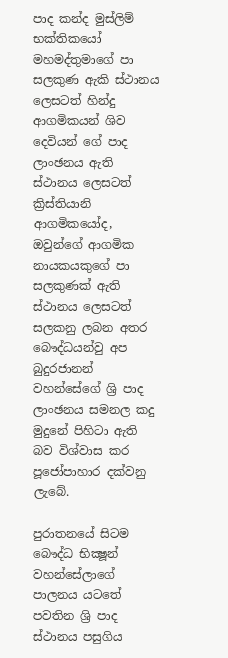පාද කන්ද මුස්‌ලිම් භක්‌තිකයෝ මහමද්තුමාගේ පා සලකුණ ඇකි ස්ථානය ලෙසටත් හින්දු ආගමිකයන් ශිව දෙවියන් ගේ පාද ලාංඡනය ඇති ස්ථානය ලෙසටත් ක්‍රිස්‌තියානි ආගමිකයෝද, ඔවුන්ගේ ආගමික නායකයකුගේ පා සලකුණක්‌ ඇති ස්ථානය ලෙසටත් සලකනු ලබන අතර බෞද්ධයන්වු අප බුදුරජානන් වහන්සේගේ ශ්‍රි පාද ලාංඡනය සමනල කදු මුදුනේ පිහිටා ඇති බව විශ්වාස කර පූජෝපාහාර දක්වනු ලැබේ.

පුරාතනයේ සිටම බෞද්ධ භික්‍ෂූන් වහන්සේලාගේ පාලනය යටතේ පවතින ශ්‍රි පාද ස්ථානය පසුගිය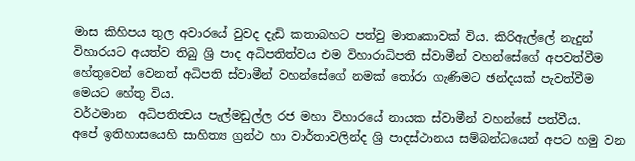මාස කිහිපය තුල අවාරයේ වුවද දැඩි කතාබහට පත්වු මාතෘකාවක් විය. කිරිඇල්ලේ නැදුන් විහාරයට අයත්ව තිබු ශ්‍රි පාද අධිපතිත්වය එම විහාරාධිපති ස්වාමීන් වහන්සේගේ අපවත්වීම හේතුවෙන් වෙනත් අධිපති ස්වාමීන් වහන්සේගේ නමක් තෝරා ගැණිමට ඡන්දයක් පැවත්වීම මෙයට හේතු විය.
වර්ථමාන  අධිපතිත්‍වය පැල්මඩුල්ල රජ මහා විහාරයේ නායක ස්වාමීන් වහන්සේ පත්වීය.
අපේ ඉතිහාසයෙහි සාහිත්‍ය ග්‍රන්ථ හා වාර්තාවලින්ද ශ්‍රි පාදස්‌ථානය සම්බන්ධයෙන් අපට හමු වන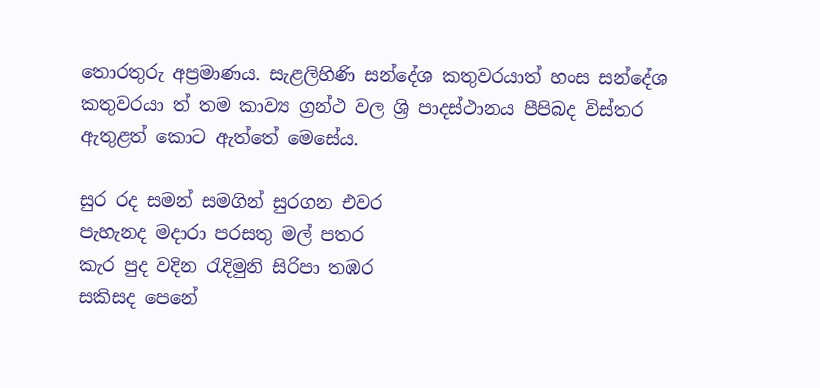තොරතුරු අප්‍රමාණය. සැළලිහිණි සන්දේශ කතුවරයාත් හංස සන්දේශ කතුවරයා ත් තම කාව්‍ය ග්‍රන්ථ වල ශ්‍රි පාදස්‌ථානය පීපිබද විස්‌තර ඇතුළත් කොට ඇත්තේ මෙසේය.

සුර රද සමන් සමගින් සුරගන එවර
පැහැනද මදාරා පරසතු මල් පතර
කැර පුද වදින රැදිමුනි සිරිපා තඹර
සකිසද පෙනේ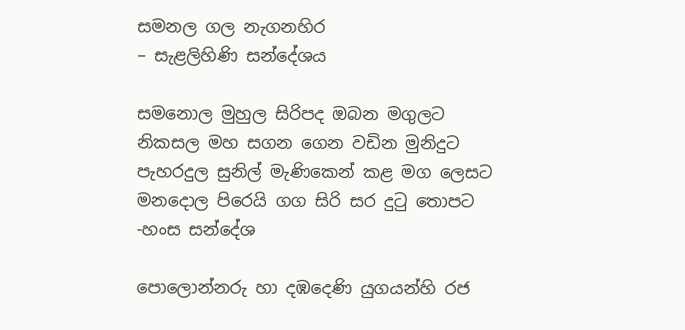සමනල ගල නැගනහිර
– සැළලිහිණි සන්දේශය

සමනොල මුහුල සිරිපද ඔබන මගුලට
නිකසල මහ සගන ගෙන වඩින මුනිදුට
පැහරදුල සුනිල් මැණිකෙන් කළ මග ලෙසට
මනදොල පිරෙයි ගග සිරි සර දුටු තොපට
-හංස සන්දේශ

පොලොන්නරු හා දඹදෙණි යුගයන්හි රජ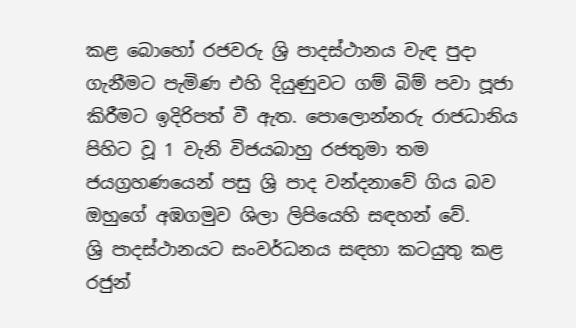කළ බොහෝ රජවරු ශ්‍රි පාදස්‌ථානය වැඳ පුදා ගැනීමට පැමිණ එහි දියුණුවට ගම් බිම් පවා පූජා කිරීමට ඉදිරිපත් වී ඇත. පොලොන්නරු රාජධානිය පිහිට වූ 1 වැනි විජයබාහු රජතුමා තම ජයග්‍රහණයෙන් පසු ශ්‍රි පාද වන්දනාවේ ගිය බව ඔහුගේ අඹගමුව ශිලා ලිපියෙහි සඳහන් වේ.
ශ්‍රි පාදස්‌ථානයට සංවර්ධනය සඳහා කටයුතු කළ රජුන්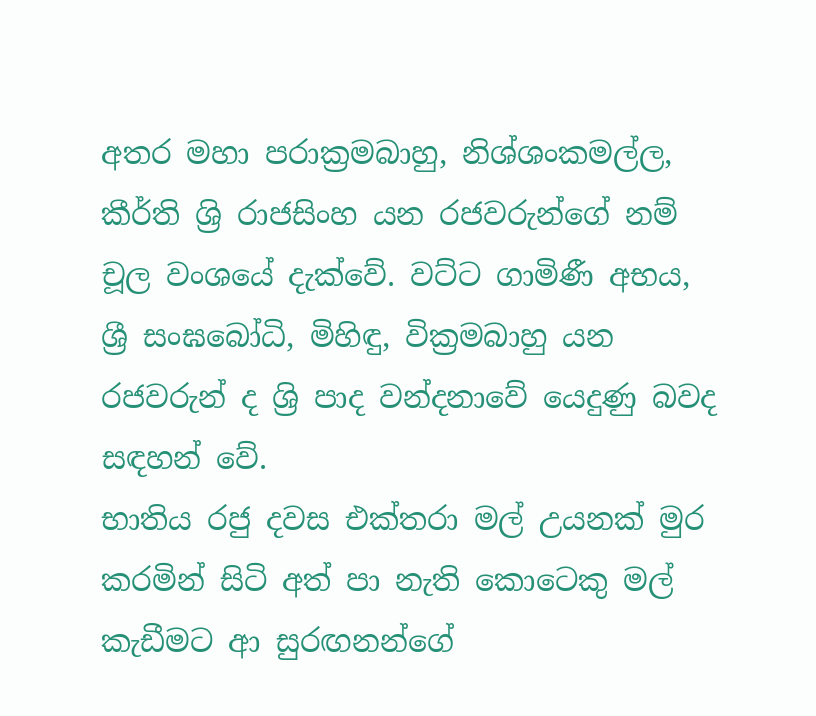අතර මහා පරාක්‍රමබාහු, නිශ්ශංකමල්ල, කීර්ති ශ්‍රි රාජසිංහ යන රජවරුන්ගේ නම් චූල වංශයේ දැක්‌වේ. වට්‌ට ගාමිණී අභය, ශ්‍රී සංඝබෝධි, මිහිඳු, වික්‍රමබාහු යන රජවරුන් ද ශ්‍රි පාද වන්දනාවේ යෙදුණු බවද සඳහන් වේ.
භාතිය රජු දවස එක්‌තරා මල් උයනක්‌ මුර කරමින් සිටි අත් පා නැති කොටෙකු මල් කැඩීමට ආ සුරඟනන්ගේ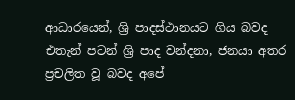ආධාරයෙන්, ශ්‍රි පාදස්‌ථානයට ගිය බවද එතැන් පටන් ශ්‍රි පාද වන්දනා, ජනයා අතර ප්‍රචලිත වූ බවද අපේ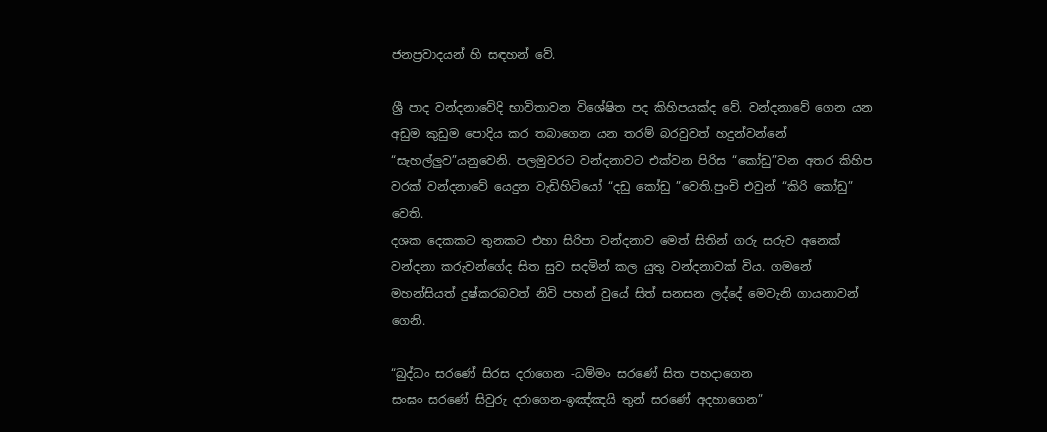ජනප්‍රවාදයන් හි සඳහන් වේ.

ශ්‍රී පාද වන්දනාවේදි භාවිතාවන විශේෂිත පද කිහිපයක්ද වේ. වන්දනාවේ ගෙන යන අඩුම කුඩුම පොදිය කර තබාගෙන යන තරම් බරවුවත් හදුන්වන්නේ “සැහල්ලුව”යනුවෙනි. පලමුවරට වන්දනාවට එක්වන පිරිස “කෝඩු”වන අතර කිහිප වරක් වන්දනාවේ යෙදුන වැඩිහිටියෝ “දඩු කෝඩු ”වෙති.පුංචි එවුන් “කිරි කෝඩු” වෙති.
දශක දෙකකට තුනකට එහා සිරිපා වන්දනාව මෙත් සිතින් ගරු සරුව අනෙක් වන්දනා කරුවන්ගේද සිත සුව සදමින් කල යුතු වන්දනාවක් විය. ගමනේ මහන්සියත් දුෂ්කරබවත් නිවි පහන් වුයේ සිත් සනසන ලද්දේ මෙවැනි ගායනාවන් ගෙනි.

“බුද්ධං සරණේ සිරස දරාගෙන -ධම්මං සරණේ සිත පහදාගෙන
සංඝං සරණේ සිවුරු දරාගෙන-ඉඤ්ඤයි තුන් සරණේ අදහාගෙන”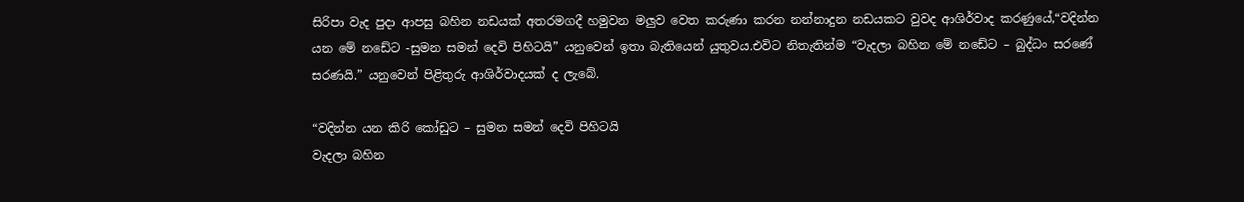සිරිපා වැද පුදා ආපසු බහින නඩයක් අතරමගදී හමුවන මලුව වෙත කරුණා කරන නන්නාදුන නඩයකට වුවද ආශිර්වාද කරණුයේ,“වදින්න යන මේ නඩේට -සුමන සමන් දෙවි පිහිටයි” යනුවෙන් ඉතා බැතියෙන් යුතුවය.එවිට නිතැතින්ම “වැදලා බහින මේ නඩේට – බුද්ධං සරණේ සරණයි.” යනුවෙන් පිළිතුරු ආශිර්වාදයක් ද ලැබේ.

“වදින්න යන කිරි කෝඩුට – සුමන සමන් දෙවි පිහිටයි
වැදලා බහින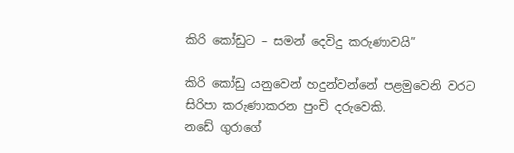කිරි කෝඩුට – සමන් දෙවිදු කරුණාවයි”

කිරි කෝඩු යනුවෙන් හදුන්වන්නේ පළමුවෙනි වරට සිරිපා කරුණාකරන පුංචි දරුවෙකි.
නඩේ ගුරාගේ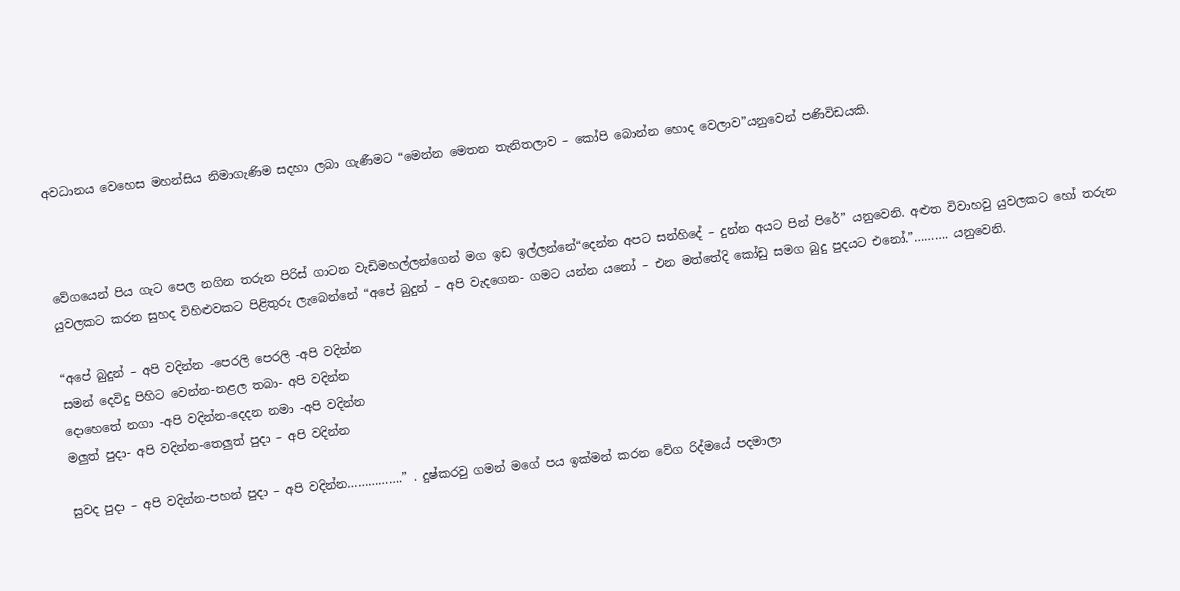අවධානය වෙහෙස මහන්සිය නිමාගැණිම සදහා ලබා ගැණීමට “මෙන්න මෙතන තැනිතලාව – කෝපි බොන්න හොද වෙලාව”යනුවෙන් පණිවිඩයකි.



වේගයෙන් පිය ගැට පෙල නගින තරුන පිරිස් ගාටන වැඩිමහල්ලන්ගෙන් මග ඉඩ ඉල්ලන්නේ“දෙන්න අපට සන්හිදේ – දුන්න අයට පින් පිරේ” යනුවෙනි. අළුත විවාහවු යුවලකට හෝ තරුන යුවලකට කරන සුහද විහිළුවකට පිළිතුරු ලැබෙන්නේ “අපේ බුදුන් – අපි වැදගෙන- ගමට යන්න යනෝ – එන මත්තේදි කෝඩු සමග බුදු පුදයට එනෝ.”………. යනුවෙනි.

“අපේ බුදුන් – අපි වදින්න -පෙරලි පෙරලි -අපි වදින්න
සමන් දෙවිදු පිහිට වෙන්න-නළල තබා- අපි වදින්න
දොහෙතේ නගා -අපි වදින්න-දෙ‍දන නමා -අපි වදින්න
මලුත් පුදා- අපි වදින්න-තෙලුත් පුදා – අපි වදින්න

සුවද පුදා – අපි වදින්න-පහන් පුදා – අපි වදින්න…………….” . දුෂ්කරවු ගමන් මගේ පය ඉක්මන් කරන වේග රිද්මයේ පදමාලා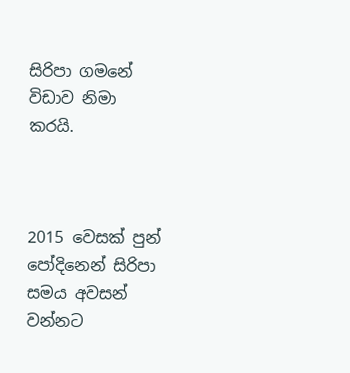සිරිපා ගමනේ විඩාව නිමා කරයි.



2015 වෙසක් පුන් පෝදිනෙන් සිරිපා සමය අවසන් වන්නට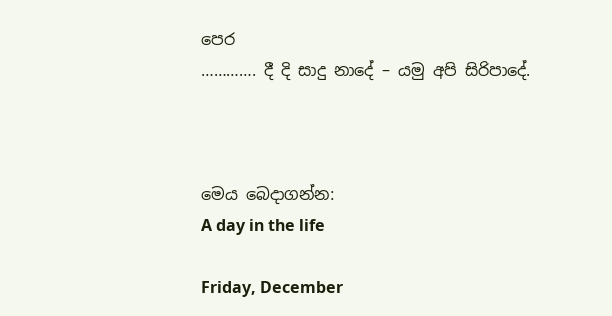පෙර
…………. දී දි සාදු නාදේ – යමු අපි සිරිපාදේ.



මෙය බෙදාගන්න:
A day in the life

Friday, December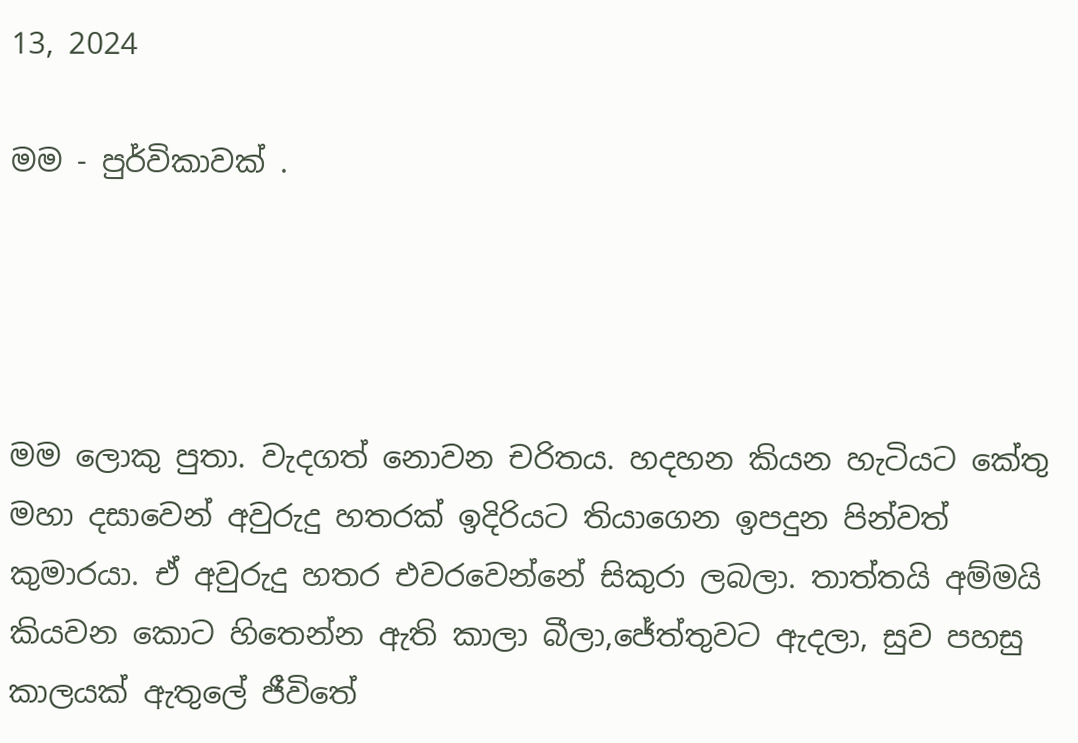13, 2024

මම - පුර්විකාවක් .




මම ලොකු පුතා. වැදගත් නොවන චරිතය. හදහන කියන හැටියට කේතු මහා දසාවෙන් අවුරුදු හතරක් ඉදිරියට තියාගෙන ඉපදුන පින්වත් කුමාරයා. ඒ අවුරුදු හතර එවරවෙන්නේ සිකුරා ලබලා. තාත්තයි අම්මයි කියවන කොට හිතෙන්න ඇති කාලා බීලා,ජේත්තුවට ඇදලා, සුව පහසු කාලයක් ඇතුලේ ජීවිතේ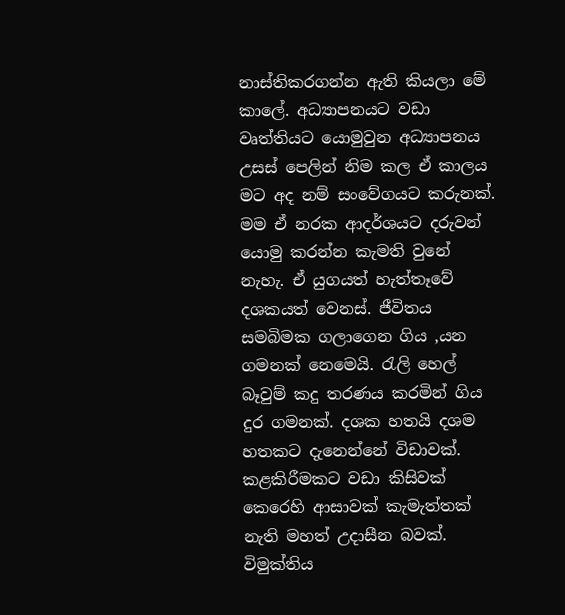නාස්තිකරගන්න ඇති කියලා මේ කාලේ. අධ්‍යාපනයට වඩා වෘත්තියට යොමුවුන අධ්‍යාපනය උසස් පෙලින් නිම කල ඒ කාලය මට අද නම් සංවේගයට කරුනක්. මම ඒ නරක ආදර්ශයට දරුවන් යොමු කරන්න කැමති වුනේ නැහැ. ඒ යුගයත් හැත්තෑවේ දශකයත් වෙනස්. ජීවිතය සමබිමක ගලාගෙන ගිය ,යන ගමනක් නෙමෙයි. රැලි හෙල් බෑවුම් කදු තරණය කරමින් ගිය දුර ගමනක්. දශක හතයි දශම හතකට දැනෙන්නේ විඩාවක්. කළකිරීමකට වඩා කිසිවක් කෙරෙහි ආසාවක් කැමැත්තක් නැති මහත් උදාසීන බවක්. විමුක්තිය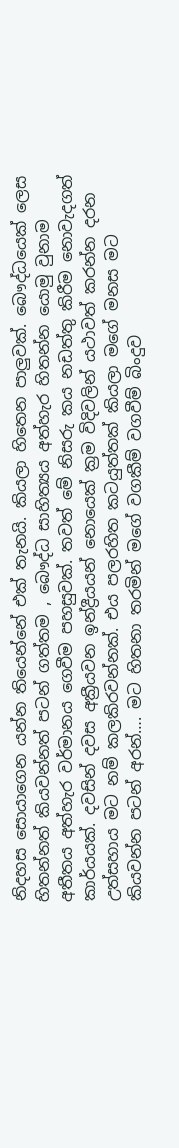නිදහස සොයාගෙන යන්න තියෙන්නේ එක් තැනයි. කියලා හිතෙන පාලුවක්. බෞද්ධයෙක් ලෙස හිතන්නත් කියවන්නත් පටන් ගත්තම , බෞද්ධ සාහිත්‍යය අත්හැර හිතන්න යොමු වුනාම අතීතය අත්හැර වර්මානය ගෙවීම පහසුවක්. තවත් මේ නිසරු කය නඩත්තු කිරීම නොවැදගත් කාර්යයක්. දවසින් දවස අක්‍රීයවන ඉන්ද්‍රීයයන් නොයෙක් ක්‍රම විදිවලින් යථාවත් කරන්න දරන උත්සහාය මට නම් කලකිරවන්නක්. එය පලරහිත කටයුත්තක් කියලා මගේ මනස මට කියවන්න පටන් අරන්…. මට හිතනා තරමින් මගේ වගකීම් වගවීම් බිංදුව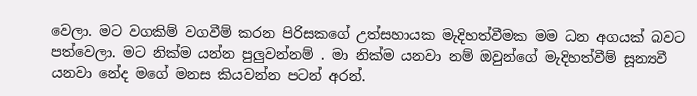වෙලා. මට වගකිම් වගවීම් කරන පිරිසකගේ උත්සහායක මැදිහත්වීමක මම ධන අගයක් බවට පත්වෙලා. මට නික්ම යන්න පුලුවන්නම් . මා නික්ම යනවා නම් ඔවුන්ගේ මැදිහත්වීම් සූන්‍යවී යනවා නේද මගේ මනස කියවන්න පටන් අරන්.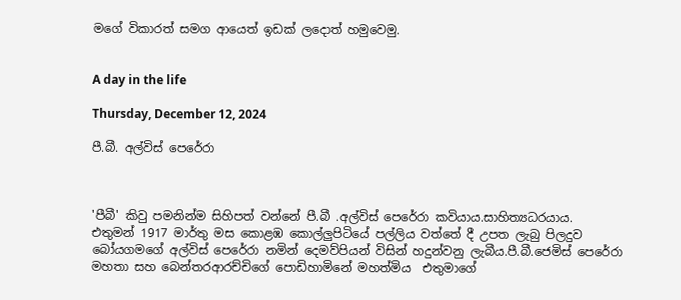මගේ විකාරත් සමග ආයෙත් ඉඩක් ලදොත් හමුවෙමු.


A day in the life

Thursday, December 12, 2024

පී.බී. අල්විස් පෙරේරා



'පීබී' කිවු පමනින්ම සිහිපත් වන්නේ පී.බී .අල්විස් පෙරේරා කවියාය.සාහිත්‍යධරයාය.
එතුමන් 1917 මාර්තු මස කොළඹ කොල්ලුපිටියේ පල්ලිය වත්තේ දී උපත ලැබු පිලදුව බෝයගමගේ අල්විස් පෙරේරා නමින් දෙමව්පියන් විසින් හදුන්වනු ලැබීය.පී.බී.ජෙමිස් පෙරේරා මහතා සහ බෙන්තරආරච්චිගේ පොඩිහාමිනේ මහත්මිය  එතුමාගේ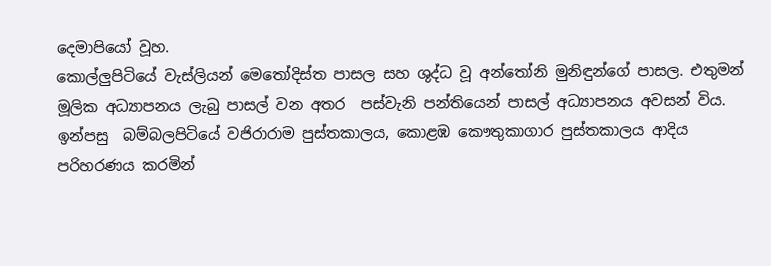දෙමාපියෝ වූහ.
කොල්ලුපිටියේ වැස්ලියන් මෙතෝදිස්ත පාසල සහ ශුද්ධ වූ අන්තෝනි මුනිඳුන්ගේ පාසල. එතුමන් මූලික අධ්‍යාපනය ලැබු පාසල් වන අතර  පස්වැනි පන්තියෙන් පාසල් අධ්‍යාපනය අවසන් විය. ඉන්පසු  බම්බලපිටියේ වජිරාරාම පුස්තකාලය, කොළඹ කෞතුකාගාර පුස්තකාලය ආදිය පරිහරණය කරමින්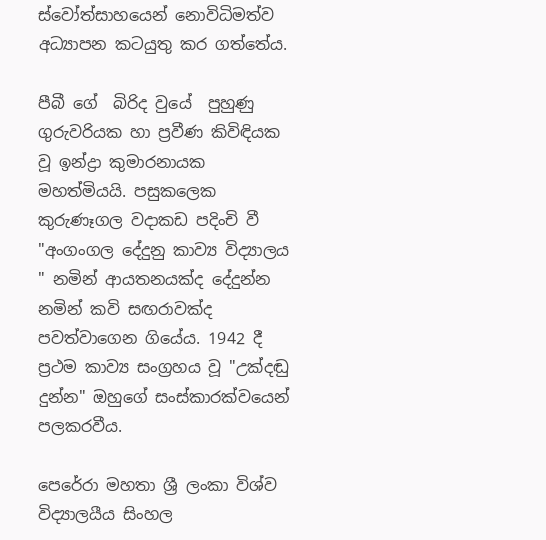ස්වෝත්සාහයෙන් නොවිධිමත්ව අධ්‍යාපන කටයුතු කර ගත්තේය.

පීබී ගේ  බිරිද වුයේ  පුහුණු ගුරුවරියක හා ප්‍රවීණ කිවිඳියක වූ ඉන්ද්‍රා කුමාරනායක මහත්මියයි. පසුකලෙක කුරුණෑගල වදාකඩ පදිංචි වී "අංගංගල දේදුනු කාව්‍ය විද්‍යාලය " නමින් ආයතනයක්ද දේදුන්න නමින් කවි සඟරාවක්ද පවත්වාගෙන ගියේය. 1942 දී ප්‍රථම කාව්‍ය සංග්‍රහය වූ "උක්දඬු දුන්න" ඔහුගේ සංස්කාරක්වයෙන් පලකරවීය.

පෙරේරා මහතා ශ්‍රී ලංකා විශ්ව විද්‍යාලයීය සිංහල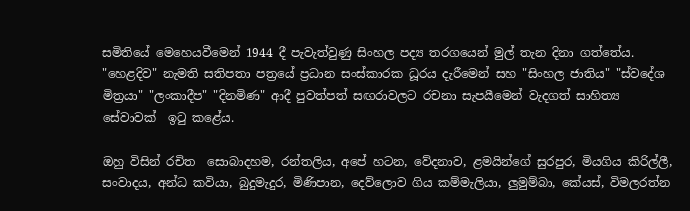සමිතියේ මෙහෙයවීමෙන් 1944 දී පැවැත්වුණු සිංහල පද්‍ය තරගයෙන් මුල් තැන දිනා ගත්තේය. "හෙළදිව" නැමති සතිපතා පත්‍රයේ ප්‍රධාන සංස්කාරක ධූරය දැරීමෙන් සහ "සිංහල ජාතිය" "ස්වදේශ මිත්‍රයා" "ලංකාදීප" "දිනමිණ" ආදී පුවත්පත් සඟරාවලට රචනා සැපයීමෙන් වැදගත් සාහිත්‍ය සේවාවක්  ඉටු කළේය.

ඔහු විසින් රචිත  සොබාදහම, රන්තලිය, අපේ හටන, වේදනාව, ළමයින්ගේ සුරපුර, මියගිය කිරිල්ලී, සංවාදය, අන්ධ කවියා, බුදුමැදුර, මිණිපාන, දෙව්ලොව ගිය කම්මැලියා, ලුමුම්බා, කේයස්, විමලරත්න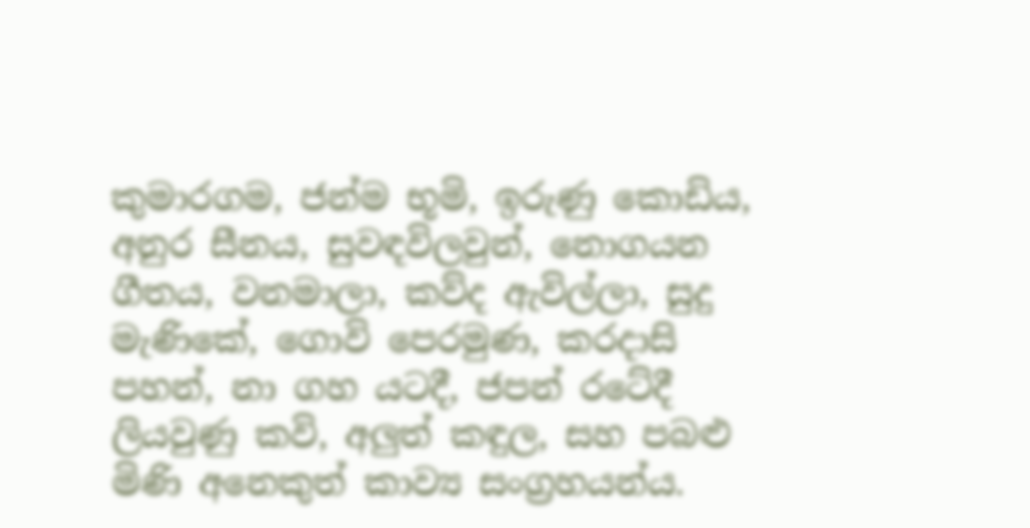කුමාරගම, ජන්ම භූමි, ඉරුණු කොඩිය, අනුර සීනය, සුවඳවිලවුන්, නොගයන ගීතය, වනමාලා, කව්ද ඇවිල්ලා, සුදු මැණිකේ, ගොවි පෙරමුණ, කරදාසි පහන්, නා ගහ යටදී, ජපන් රටේදී ලියවුණු කවි, අලුත් කඳුල, සහ පබළු මිණි අනෙකුත් කාව්‍ය සංග්‍රහයන්ය.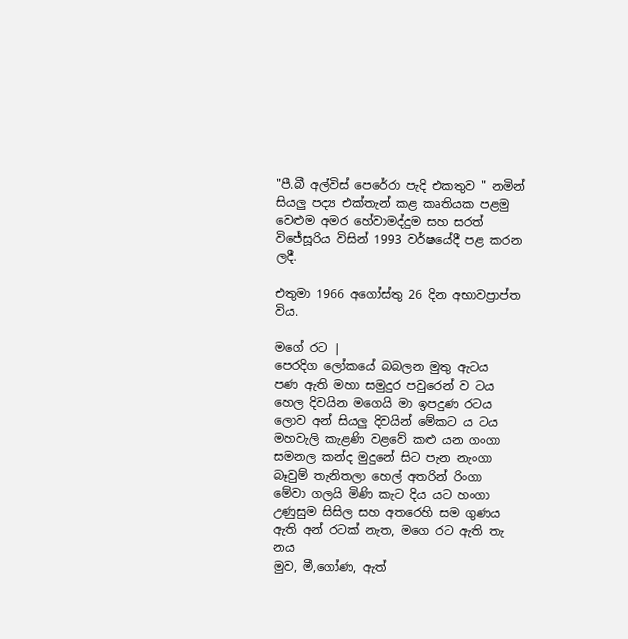"පී.බී අල්විස් පෙරේරා පැදි එකතුව " නමින්  සියලු පද්‍ය එක්තැන් කළ කෘතියක පළමු වෙළුම අමර හේවාමද්දුම සහ සරත් විජේසූරිය විසින් 1993 වර්ෂයේදී පළ කරන ලදී.

එතුමා 1966 අගෝස්තු 26 දින අභාවප්‍රාප්ත විය.

මගේ රට |
පෙරදිග ලෝකයේ බබලන මුතු ඇටය
පණ ඇති මහා සමුදුර පවුරෙන් ව ටය
හෙල දිවයින මගෙයි මා ඉපදුණ රටය
ලොව අන් සියලු දිවයින් මේකට ය ටය
මහවැලි කැළණි වළවේ කළු යන ගංගා
සමනල කන්ද මුදුනේ සිට පැන නැංගා
බෑවුම් තැනිතලා හෙල් අතරින් රිංගා
මේවා ගලයි මිණි කැට දිය යට හංගා
උණුසුම සිසිල සහ අතරෙහි සම ගුණය
ඇති අන් රටක් නැත, මගෙ රට ඇති තැ නය
මුව, මී,ගෝණ, ඇත්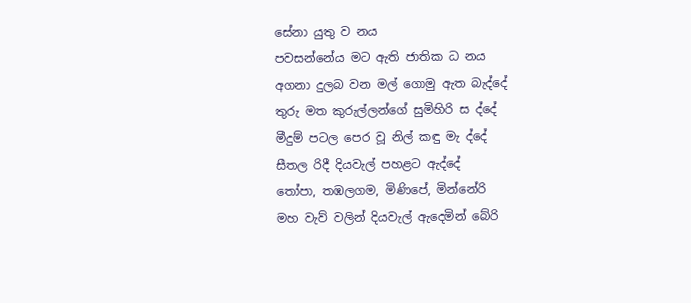සේනා යුතු ව නය
පවසන්නේය මට ඇති ජාතික ධ නය
අගනා දුලබ වන මල් ගොමු ඇත බැද්දේ
තුරු මත කුරුල්ලන්ගේ සුමිහිරි ස ද්දේ
මීදුම් පටල පෙර වූ නිල් කඳු මැ ද්දේ
සීතල රිදී දියවැල් පහළට ඇද්දේ
තෝපා, තඹලගම, මිණිපේ, මින්නේරි
මහ වැව් වලින් දියවැල් ඇදෙමින් බේරි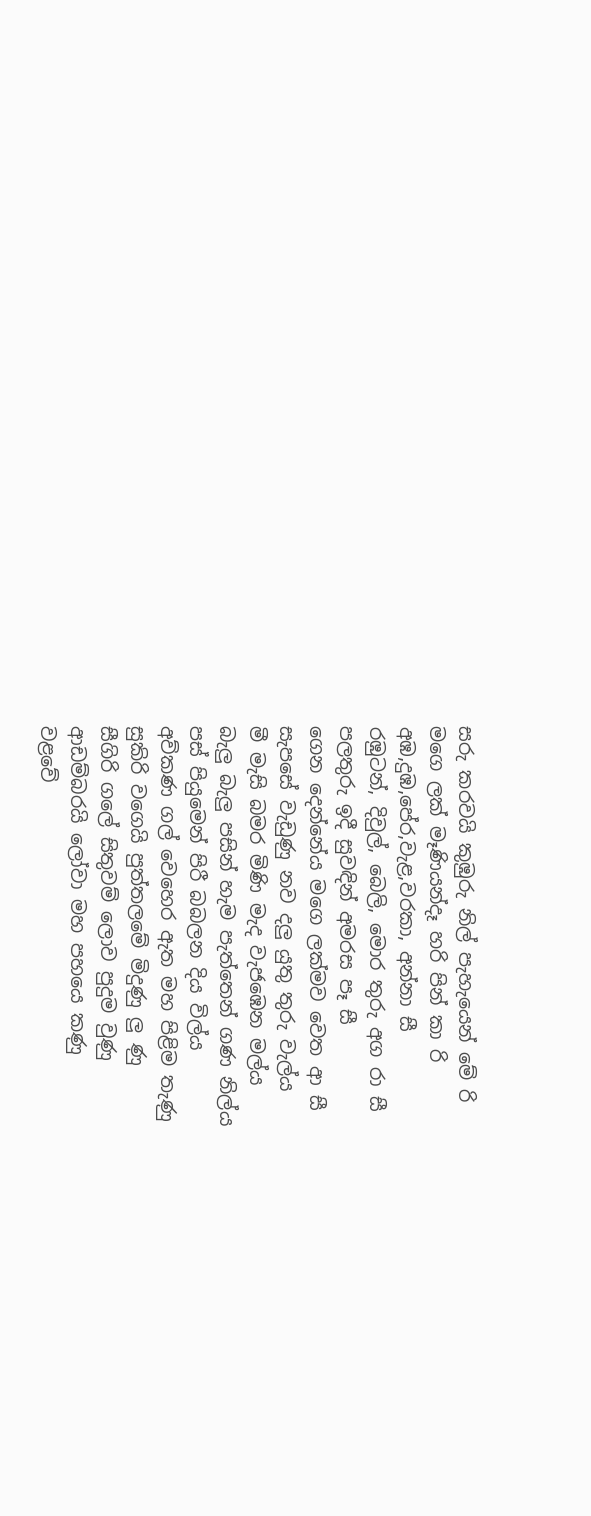සරු කරවයි කුඹුරු නිල් පැහැයෙන් මේ රි
මගෙ ලක් මෑණියන්දෑ හරි පින් කා රි
අඹ,දුඹ,පේර,වැළ,වරකා, අන්නා සී
රඹුටන්, දිවුල්, බෙලි, මොර තුරු අග රා සී
පලතුරු ඉදී සුවඳින් අමරස පෑ සී
ගෙන දෙන්නේය මගෙ ලක්මව වෙත ආ සී
සැපසේ වැඩුණු නව දලු යුතු තුරු වැල්ය
මී මැසි බමර මිණි මැද වැජඹෙන මල්ය
බැලු බැලු පසින් හැම පැත්තෙන් ගණ නිල්ය
පස් පියුමෙන් පිරී බබලන දිය විල්ය
අව්කණ ගල් වෙහෙර ඇත මහ පිළිම තැණු
සුකිරි වගෙයි පුත්තලමේ මිදුණු ලු ණු
සීගිරි ගලේ සිතුවම් ලොව පුදුම වුණු
ආඩම්බරයි ලෝවා මහ පහයෙ කණු
වළවේ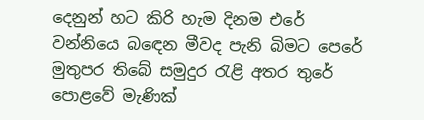දෙනුන් හට කිරි හැම දිනම එරේ
වන්නියෙ බඳෙන මීවද පැනි බිමට පෙරේ
මුතුපර තිබේ සමුදුර රැළි අතර තුරේ
පොළවේ මැණික්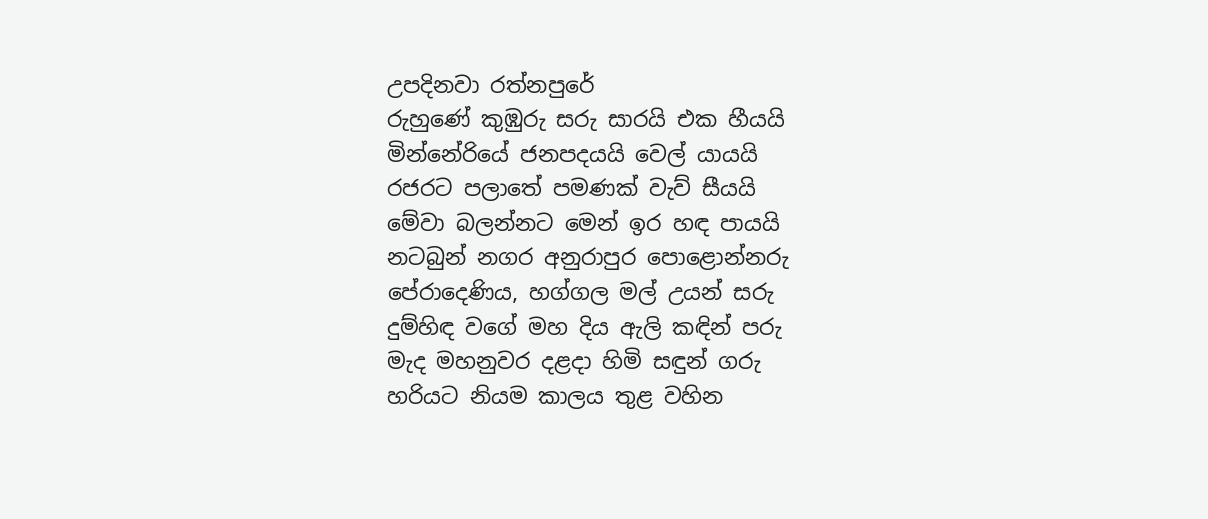උපදිනවා රත්නපුරේ
රුහුණේ කුඹුරු සරු සාරයි එක හීයයි
මින්නේරියේ ජනපදයයි වෙල් යායයි
රජරට පලාතේ පමණක් වැව් සීයයි
මේවා බලන්නට මෙන් ඉර හඳ පායයි
නටබුන් නගර අනුරාපුර පොළොන්නරු
පේරාදෙණිය, හග්ගල මල් උයන් සරු
දුම්හිඳ වගේ මහ දිය ඇලි කඳින් පරු
මැද මහනුවර දළදා හිමි සඳුන් ගරු
හරියට නියම කාලය තුළ වහින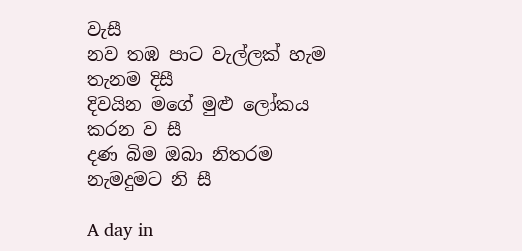වැසී
නව තඹ පාට වැල්ලක් හැම තැනම දිසී
දිවයින මගේ මුළු ලෝකය කරන ව සී
දණ බිම ඔබා නිතරම නැමදුමට නි සී

A day in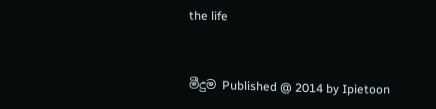the life


මීදුම Published @ 2014 by Ipietoon